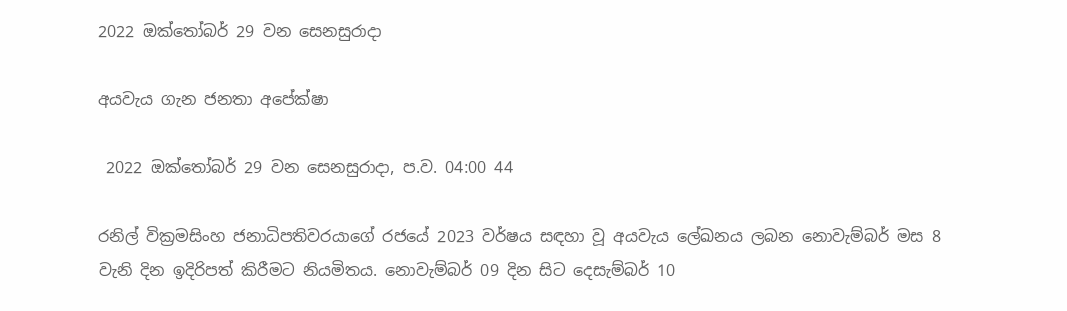2022 ඔක්තෝබර් 29 වන සෙනසුරාදා

අයවැය ගැන ජනතා අපේක්ෂා

 2022 ඔක්තෝබර් 29 වන සෙනසුරාදා, ප.ව. 04:00 44

රනිල් වික්‍රමසිංහ ජනාධිපතිවරයාගේ රජයේ 2023 වර්ෂය සඳහා වූ අයවැය ලේඛනය ලබන නොවැම්බර් මස 8 වැනි දින ඉදිරිපත් කිරීමට නියමිතය. නොවැම්බර් 09 දින සිට දෙසැම්බර් 10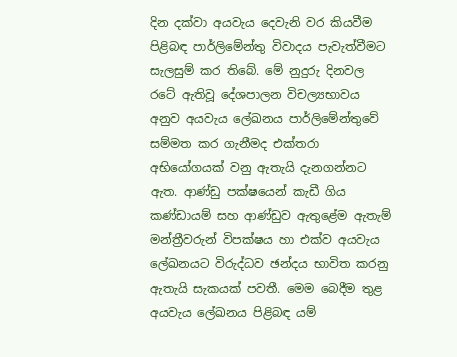දින දක්වා අයවැය දෙවැනි වර කියවීම පිළිබඳ පාර්ලිමේන්තු විවාදය පැවැත්වීමට සැලසුම් කර තිබේ. මේ නුදුරු දිනවල රටේ ඇතිවූ දේශපාලන විචල්‍යභාවය අනුව අයවැය ලේඛනය පාර්ලිමේන්තුවේ සම්මත කර ගැනීමද එක්තරා අභියෝගයක් වනු ඇතැයි දැනගන්නට ඇත. ආණ්ඩු පක්ෂයෙන් කැඩී ගිය කණ්ඩායම් සහ ආණ්ඩුව ඇතුළේම ඇතැම් මන්ත්‍රීවරුන් විපක්ෂය හා එක්ව අයවැය ලේඛනයට විරුද්ධව ඡන්දය භාවිත කරනු ඇතැයි සැකයක් පවතී. මෙම බෙදීම තුළ අයවැය ලේඛනය පිළිබඳ යම්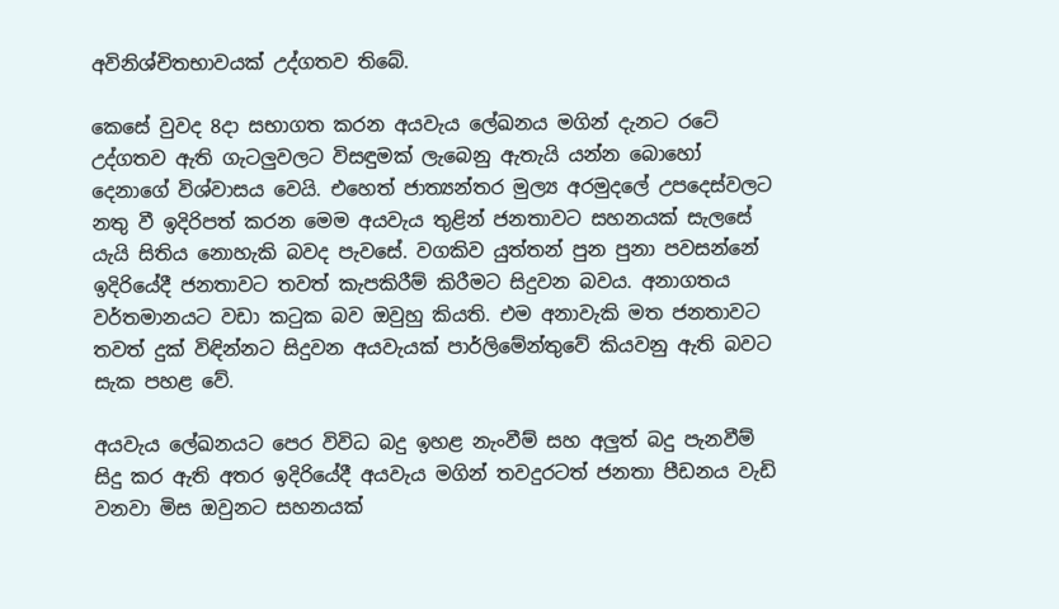අවිනිශ්චිතභාවයක් උද්ගතව තිබේ.

කෙසේ වුවද 8දා සභාගත කරන අයවැය ලේඛනය මගින් දැනට රටේ උද්ගතව ඇති ගැටලුවලට විසඳුමක් ලැබෙනු ඇතැයි යන්න බොහෝ දෙනාගේ විශ්වාසය වෙයි. එහෙත් ජාත්‍යන්තර මුල්‍ය අරමුදලේ උපදෙස්වලට නතු වී ඉදිරිපත් කරන මෙම අයවැය තුළින් ජනතාවට සහනයක් සැලසේ යැයි සිතිය නොහැකි බවද පැවසේ. වගකිව යුත්තන් පුන පුනා පවසන්නේ ඉදිරියේදී ජනතාවට තවත් කැපකිරීම් කිරීමට සිදුවන බවය. අනාගතය වර්තමානයට වඩා කටුක බව ඔවුහු කියති. එම අනාවැකි මත ජනතාවට තවත් දුක් විඳින්නට සිදුවන අයවැයක් පාර්ලිමේන්තුවේ කියවනු ඇති බවට සැක පහළ වේ.

අයවැය ලේඛනයට පෙර විවිධ බදු ඉහළ නැංවීම් සහ අලුත් බදු පැනවීම් සිදු කර ඇති අතර ඉදිරියේදී අයවැය මගින් තවදුරටත් ජනතා පීඩනය වැඩි වනවා මිස ඔවුනට සහනයක්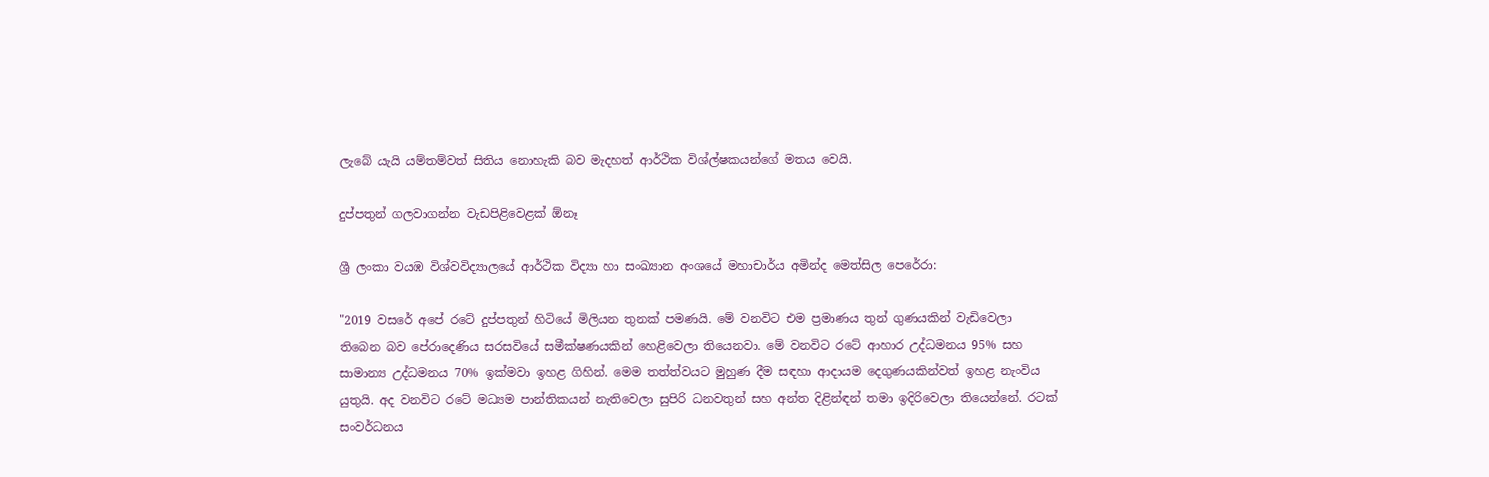ලැබේ යැයි යම්තම්වත් සිතිය නොහැකි බව මැදහත් ආර්ථික විශ්ල්ෂකයන්ගේ මතය වෙයි.

දුප්පතුන් ගලවාගන්න වැඩපිළිවෙළක් ඕනෑ

ශ්‍රී ලංකා වයඹ විශ්වවිද්‍යාලයේ ආර්ථික විද්‍යා හා සංඛ්‍යාන අංශයේ මහාචාර්ය අමින්ද මෙත්සිල පෙරේරා:

"2019 වසරේ අපේ රටේ දුප්පතුන් හිටියේ මිලියන තුනක් පමණයි. මේ වනවිට එම ප්‍රමාණය තුන් ගුණයකින් වැඩිවෙලා තිබෙන බව පේරාදෙණිය සරසවියේ සමීක්ෂණයකින් හෙළිවෙලා තියෙනවා. මේ වනවිට රටේ ආහාර උද්ධමනය 95% සහ සාමාන්‍ය උද්ධමනය 70% ඉක්මවා ඉහළ ගිහින්. මෙම තත්ත්වයට මුහුණ දීම සඳහා ආදායම දෙගුණයකින්වත් ඉහළ නැංවිය යුතුයි. අද වනවිට රටේ මධ්‍යම පාන්තිකයන් නැතිවෙලා සුපිරි ධනවතුන් සහ අන්ත දිළින්ඳන් තමා ඉදිරිවෙලා තියෙන්නේ. රටක් සංවර්ධනය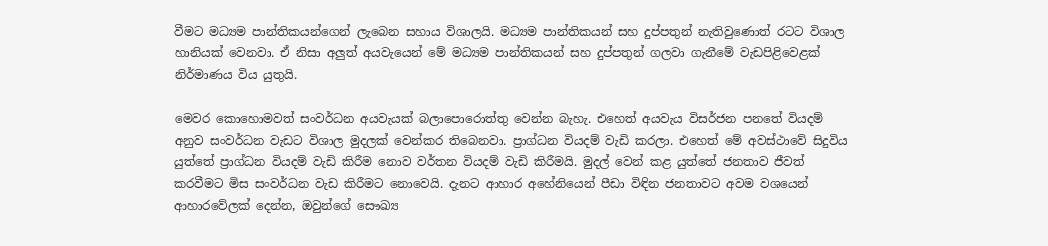වීමට මධ්‍යම පාන්තිකයන්ගෙන් ලැබෙන සහාය විශාලයි. මධ්‍යම පාන්තිකයන් සහ දුප්පතුන් නැතිවුණොත් රටට විශාල හානියක් වෙනවා. ඒ නිසා අලුත් අයවැයෙන් මේ මධ්‍යම පාන්තිකයන් සහ දුප්පතුන් ගලවා ගැනීමේ වැඩපිළිවෙළක් නිර්මාණය විය යුතුයි.

මෙවර කොහොමවත් සංවර්ධන අයවැයක් බලාපොරොත්තු වෙන්න බැහැ. එහෙත් අයවැය විසර්ජන පනතේ වියදම් අනුව සංවර්ධන වැඩට විශාල මුදලක් වෙන්කර තිබෙනවා. ප්‍රාග්ධන වියදම් වැඩි කරලා. එහෙත් මේ අවස්ථාවේ සිදුවිය යුත්තේ ප්‍රාග්ධන වියදම් වැඩි කිරීම නොව වර්තන වියදම් වැඩි කිරීමයි. මුදල් වෙන් කළ යුත්තේ ජනතාව ජීවත් කරවීමට මිස සංවර්ධන වැඩ කිරීමට නොවෙයි. දැනට ආහාර අහේනියෙන් පීඩා විඳින ජනතාවට අවම වශයෙන් ආහාරවේලක් දෙන්න, ඔවුන්ගේ සෞඛ්‍ය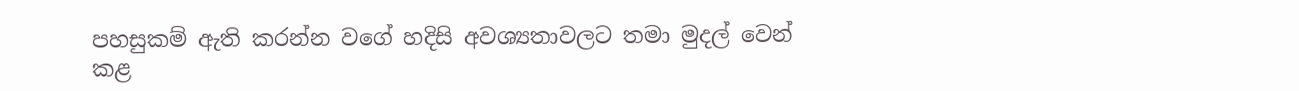පහසුකම් ඇති කරන්න වගේ හදිසි අවශ්‍යතාවලට තමා මුදල් වෙන් කළ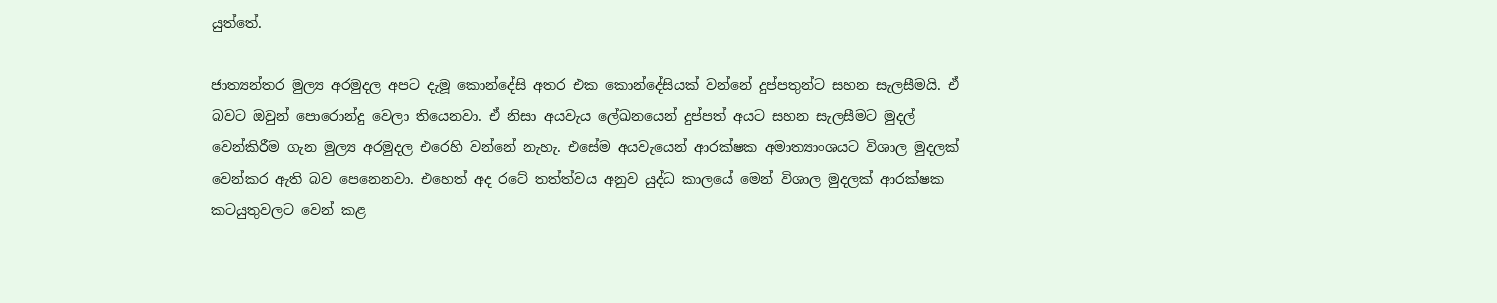යුත්තේ.

ජාත්‍යන්තර මුල්‍ය අරමුදල අපට දැමූ කොන්දේසි අතර එක කොන්දේසියක් වන්නේ දුප්පතුන්ට සහන සැලසීමයි. ඒ බවට ඔවුන් පොරොන්දු වෙලා තියෙනවා. ඒ නිසා අයවැය ලේඛනයෙන් දුප්පත් අයට සහන සැලසීමට මුදල් වෙන්කිරීම ගැන මුල්‍ය අරමුදල එරෙහි වන්නේ නැහැ. එසේම අයවැයෙන් ආරක්ෂක අමාත්‍යාංශයට විශාල මුදලක් වෙන්කර ඇති බව පෙනෙනවා. එහෙත් අද රටේ තත්ත්වය අනුව යුද්ධ කාලයේ මෙන් විශාල මුදලක් ආරක්ෂක කටයුතුවලට වෙන් කළ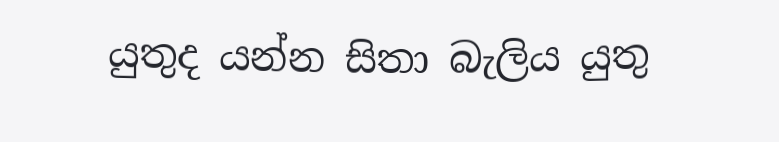යුතුද යන්න සිතා බැලිය යුතු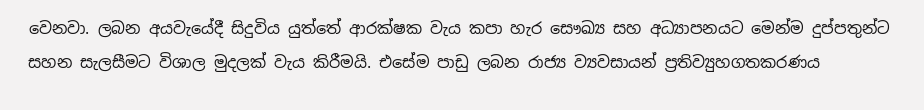වෙනවා. ලබන අයවැයේදී සිදුවිය යුත්තේ ආරක්ෂක වැය කපා හැර සෞඛ්‍ය සහ අධ්‍යාපනයට මෙන්ම දුප්පතුන්ට සහන සැලසීමට විශාල මුදලක් වැය කිරීමයි. එසේම පාඩු ලබන රාජ්‍ය ව්‍යවසායන් ප්‍රතිව්‍යුහගතකරණය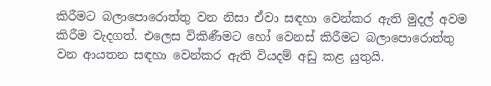කිරීමට බලාපොරොත්තු වන නිසා ඒවා සඳහා වෙන්කර ඇති මුදල් අවම කිරීම වැදගත්. එලෙස විකිණීමට හෝ වෙනස් කිරීමට බලාපොරොත්තු වන ආයතන සඳහා වෙන්කර ඇති වියදම් අඩු කළ යුතුයි.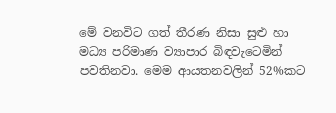මේ වනවිට ගත් තීරණ නිසා සුළු හා මධ්‍ය පරිමාණ ව්‍යාපාර බිඳවැටෙමින් පවතිනවා. මෙම ආයතනවලින් 52%කට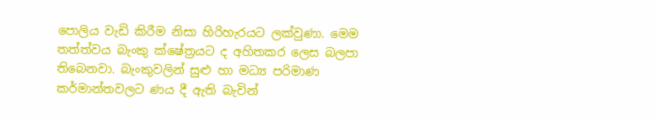පොලිය වැඩි කිරීම නිසා හිරිහැරයට ලක්වුණා. මෙම තත්ත්වය බැංකු ක්ෂේත්‍රයට ද අහිතකර ලෙස බලපා තිබෙනවා. බැංකුවලින් සුළු හා මධ්‍ය පරිමාණ කර්මාන්තවලට ණය දී ඇති බැවින්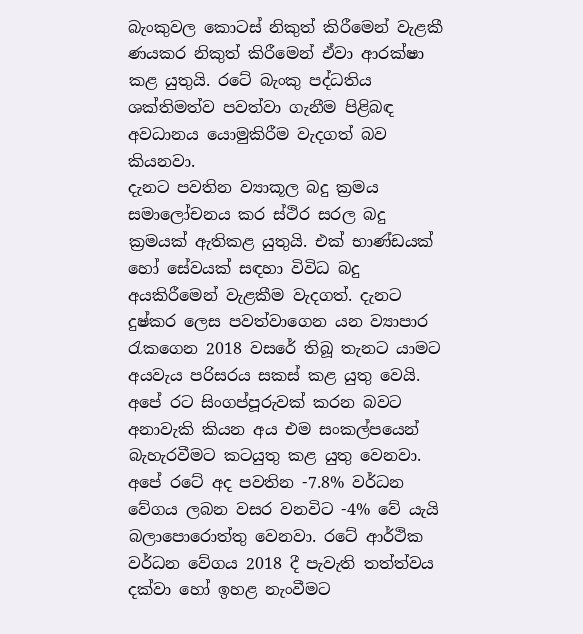බැංකුවල කොටස් නිකුත් කිරීමෙන් වැළකී ණයකර නිකුත් කිරීමෙන් ඒවා ආරක්ෂා කළ යුතුයි. රටේ බැංකු පද්ධතිය ශක්තිමත්ව පවත්වා ගැනීම පිළිබඳ අවධානය යොමුකිරීම වැදගත් බව කියනවා.
දැනට පවතින ව්‍යාකූල බදු ක්‍රමය සමාලෝචනය කර ස්ථිර සරල බදු ක්‍රමයක් ඇතිකළ යුතුයි. එක් භාණ්ඩයක් හෝ සේවයක් සඳහා විවිධ බදු අයකිරීමෙන් වැළකීම වැදගත්. දැනට දුෂ්කර ලෙස පවත්වාගෙන යන ව්‍යාපාර රැකගෙන 2018 වසරේ තිබූ තැනට යාමට අයවැය පරිසරය සකස් කළ යුතු වෙයි. අපේ රට සිංගප්පූරුවක් කරන බවට අනාවැකි කියන අය එම සංකල්පයෙන් බැහැරවීමට කටයුතු කළ යුතු වෙනවා. අපේ රටේ අද පවතින -7.8% වර්ධන වේගය ලබන වසර වනවිට -4% වේ යැයි බලාපොරොත්තු වෙනවා. රටේ ආර්ථික වර්ධන වේගය 2018 දී පැවැති තත්ත්වය දක්වා හෝ ඉහළ නැංවීමට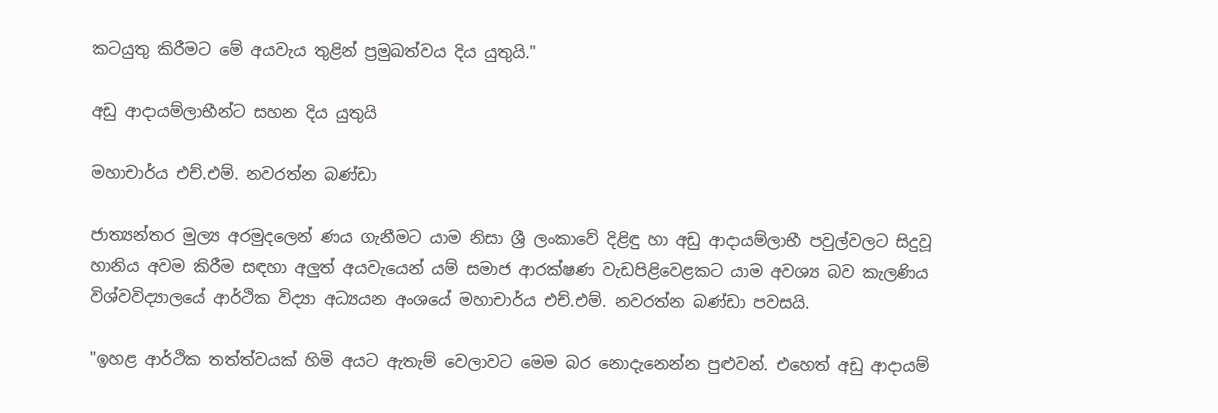කටයුතු කිරීමට මේ අයවැය තුළින් ප්‍රමුඛත්වය දිය යුතුයි."

අඩු ආදායම්ලාභීන්ට සහන දිය යුතුයි

මහාචාර්ය එච්.එම්. නවරත්න බණ්ඩා

ජාත්‍යන්තර මුල්‍ය අරමුදලෙන් ණය ගැනීමට යාම නිසා ශ්‍රී ලංකාවේ දිළිඳු හා අඩු ආදායම්ලාභී පවුල්වලට සිදුවූ හානිය අවම කිරීම සඳහා අලුත් අයවැයෙන් යම් සමාජ ආරක්ෂණ වැඩපිළිවෙළකට යාම අවශ්‍ය බව කැලණිය විශ්වවිද්‍යාලයේ ආර්ථික විද්‍යා අධ්‍යයන අංශයේ මහාචාර්ය එච්.එම්. නවරත්න බණ්ඩා පවසයි.

"ඉහළ ආර්ථික තත්ත්වයක් හිමි අයට ඇතැම් වෙලාවට මෙම බර නොදැනෙන්න පුළුවන්. එහෙත් අඩු ආදායම්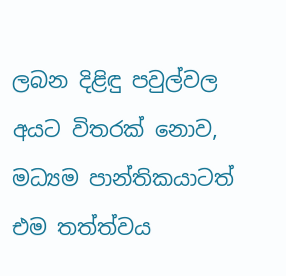ලබන දිළිඳු පවුල්වල අයට විතරක් නොව, මධ්‍යම පාන්තිකයාටත් එම තත්ත්වය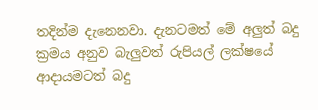තදින්ම දැනෙනවා. දැනටමත් මේ අලුත් බදු ක්‍රමය අනුව බැලුවත් රුපියල් ලක්ෂයේ ආදායමටත් බදු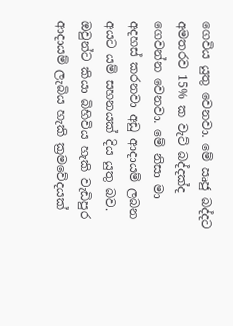ගෙවිය යුතු වෙනවා. මේ ඍජු බද්දට අමතරව 15% ක වැට් බද්දක්ද ගෙවන්න වෙනවා. මේ නිසා මා අදහස් කරනවා අඩු ආදායම් ලබන අයට යම් සහනයක් දිය යුතු බව. ඔවුන්ට කියා බිහිවිය හැකි වැඩිපුර ආදායම් ලැබිය හැකි ක්‍රමවේදයක්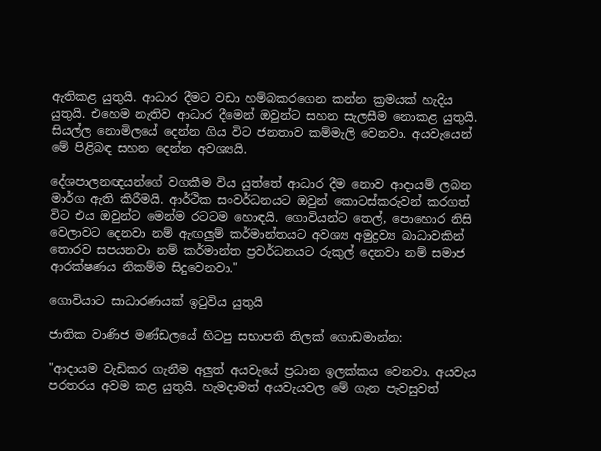ඇතිකළ යුතුයි. ආධාර දීමට වඩා හම්බකරගෙන කන්න ක්‍රමයක් හැදිය යුතුයි. එහෙම නැතිව ආධාර දීමෙන් ඔවුන්ට සහන සැලසීම නොකළ යුතුයි. සියල්ල නොමිලයේ දෙන්න ගිය විට ජනතාව කම්මැලි වෙනවා. අයවැයෙන් මේ පිළිබඳ සහන දෙන්න අවශ්‍යයි.

දේශපාලනඥයන්ගේ වගකීම විය යුත්තේ ආධාර දීම නොව ආදායම් ලබන මාර්ග ඇති කිරීමයි. ආර්ථික සංවර්ධනයට ඔවුන් කොටස්කරුවන් කරගත් විට එය ඔවුන්ට මෙන්ම රටටම හොඳයි. ගොවියන්ට තෙල්, පොහොර නිසි වෙලාවට දෙනවා නම් ඇඟලුම් කර්මාන්තයට අවශ්‍ය අමුද්‍රව්‍ය බාධාවකින් තොරව සපයනවා නම් කර්මාන්ත ප්‍රවර්ධනයට රුකුල් දෙනවා නම් සමාජ ආරක්ෂණය නිකම්ම සිදුවෙනවා."

ගොවියාට සාධාරණයක් ඉටුවිය යුතුයි

ජාතික වාණිජ මණ්ඩලයේ හිටපු සභාපති තිලක් ගොඩමාන්න:

"ආදායම වැඩිකර ගැනීම අලුත් අයවැයේ ප්‍රධාන ඉලක්කය වෙනවා. අයවැය පරතරය අවම කළ යුතුයි. හැමදාමත් අයවැයවල මේ ගැන පැවසුවත්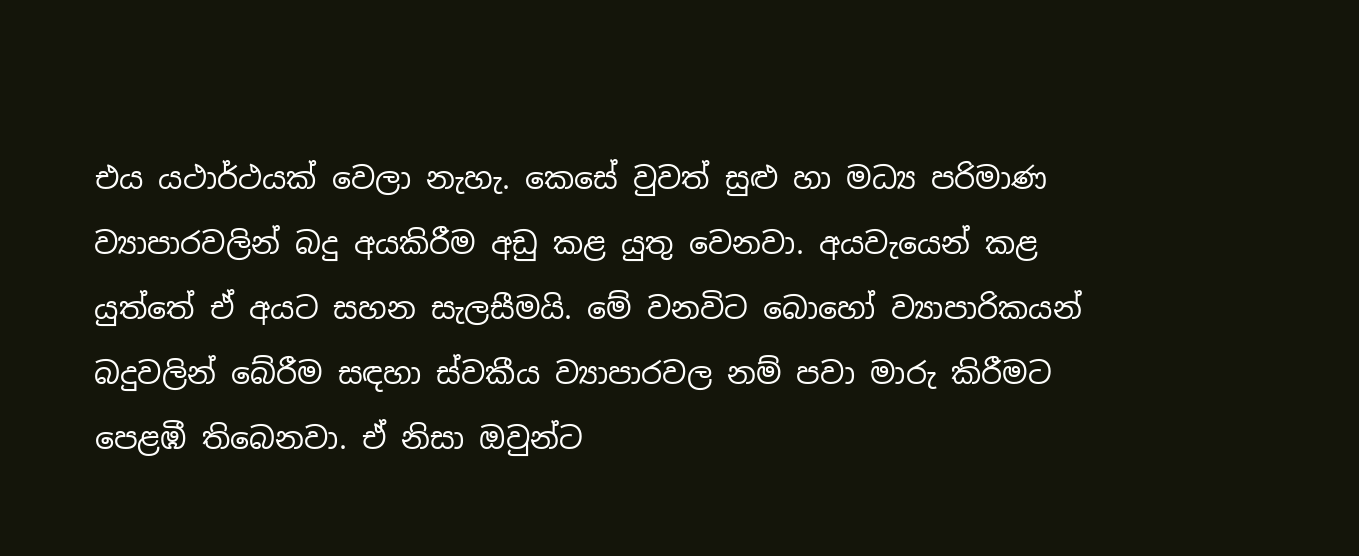එය යථාර්ථයක් වෙලා නැහැ. කෙසේ වුවත් සුළු හා මධ්‍ය පරිමාණ ව්‍යාපාරවලින් බදු අයකිරීම අඩු කළ යුතු වෙනවා. අයවැයෙන් කළ යුත්තේ ඒ අයට සහන සැලසීමයි. මේ වනවිට බොහෝ ව්‍යාපාරිකයන් බදුවලින් බේරීම සඳහා ස්වකීය ව්‍යාපාරවල නම් පවා මාරු කිරීමට පෙළඹී තිබෙනවා. ඒ නිසා ඔවුන්ට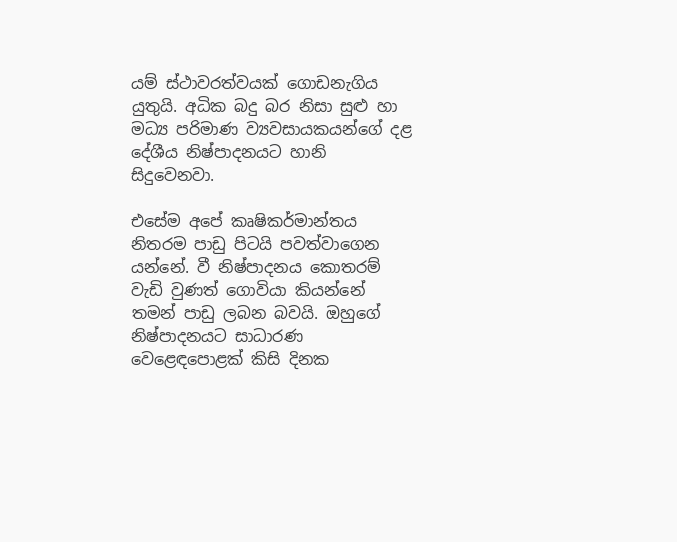යම් ස්ථාවරත්වයක් ගොඩනැගිය යුතුයි. අධික බදු බර නිසා සුළු හා මධ්‍ය පරිමාණ ව්‍යවසායකයන්ගේ දළ දේශීය නිෂ්පාදනයට හානි සිදුවෙනවා.

එසේම අපේ කෘෂිකර්මාන්තය නිතරම පාඩු පිටයි පවත්වාගෙන යන්නේ. වී නිෂ්පාදනය කොතරම් වැඩි වුණත් ගොවියා කියන්නේ තමන් පාඩු ලබන බවයි. ඔහුගේ නිෂ්පාදනයට සාධාරණ වෙළෙඳපොළක් කිසි දිනක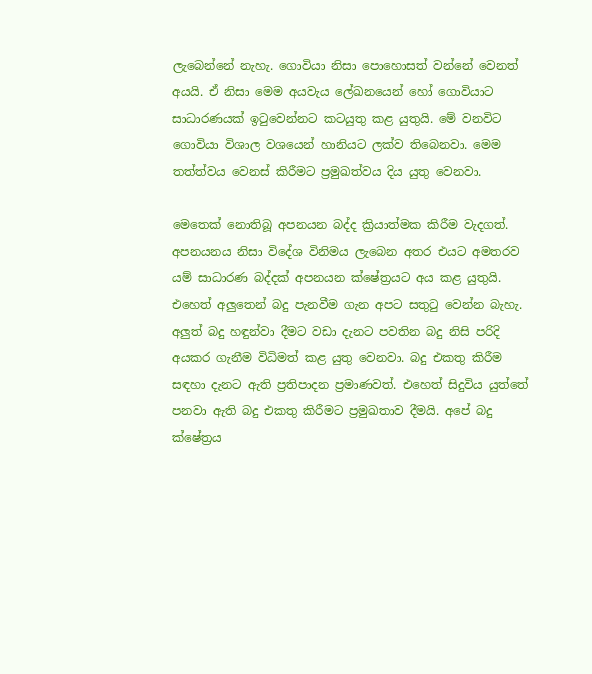ලැබෙන්නේ නැහැ. ගොවියා නිසා පොහොසත් වන්නේ වෙනත් අයයි. ඒ නිසා මෙම අයවැය ලේඛනයෙන් හෝ ගොවියාට සාධාරණයක් ඉටුවෙන්නට කටයුතු කළ යුතුයි. මේ වනවිට ගොවියා විශාල වශයෙන් හානියට ලක්ව තිබෙනවා. මෙම තත්ත්වය වෙනස් කිරීමට ප්‍රමුඛත්වය දිය යුතු වෙනවා.

මෙතෙක් නොතිබූ අපනයන බද්ද ක්‍රියාත්මක කිරීම වැදගත්. අපනයනය නිසා විදේශ විනිමය ලැබෙන අතර එයට අමතරව යම් සාධාරණ බද්දක් අපනයන ක්ෂේත්‍රයට අය කළ යුතුයි. එහෙත් අලුතෙන් බදු පැනවීම ගැන අපට සතුටු වෙන්න බැහැ. අලුත් බදු හඳුන්වා දීමට වඩා දැනට පවතින බදු නිසි පරිදි අයකර ගැනීම විධිමත් කළ යුතු වෙනවා. බදු එකතු කිරීම සඳහා දැනට ඇති ප්‍රතිපාදන ප්‍රමාණවත්. එහෙත් සිදුවිය යුත්තේ පනවා ඇති බදු එකතු කිරීමට ප්‍රමුඛතාව දීමයි. අපේ බදු ක්ෂේත්‍රය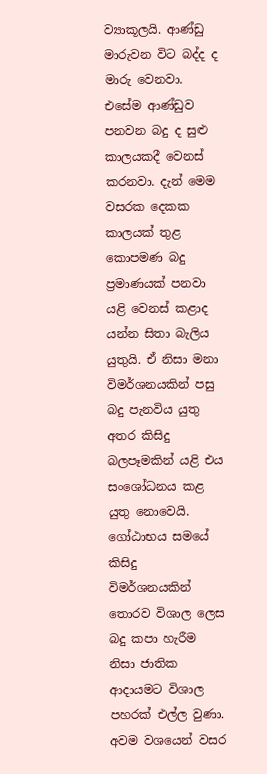ව්‍යාකූලයි. ආණ්ඩු මාරුවන විට බද්ද ද මාරු වෙනවා. එසේම ආණ්ඩුව පනවන බදු ද සුළු කාලයකදී වෙනස් කරනවා. දැන් මෙම වසරක දෙකක කාලයක් තුළ කොපමණ බදු ප්‍රමාණයක් පනවා යළි වෙනස් කළාද යන්න සිතා බැලිය යුතුයි. ඒ නිසා මනා විමර්ශනයකින් පසු බදු පැනවිය යුතු අතර කිසිදු බලපෑමකින් යළි එය සංශෝධනය කළ යුතු නොවෙයි. ගෝඨාභය සමයේ කිසිදු විමර්ශනයකින් තොරව විශාල ලෙස බදු කපා හැරීම නිසා ජාතික ආදායමට විශාල පහරක් එල්ල වුණා. අවම වශයෙන් වසර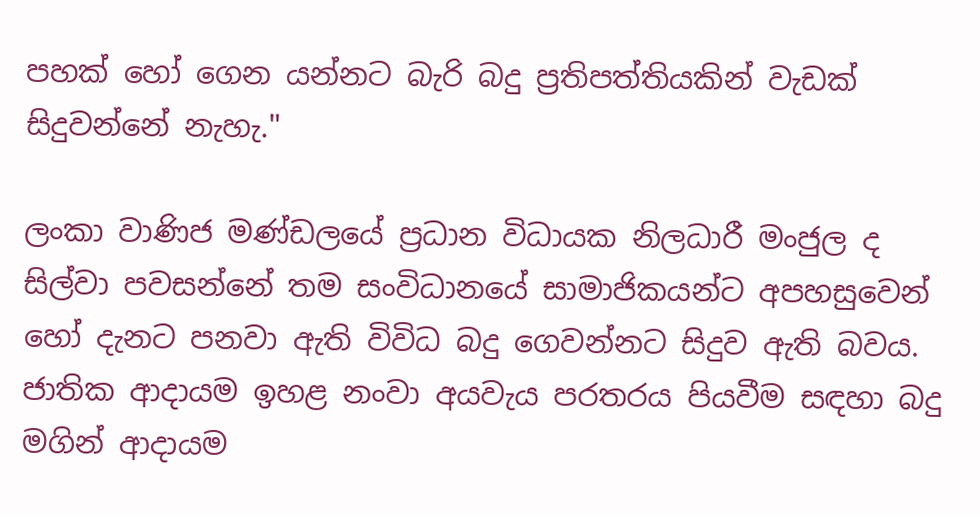පහක් හෝ ගෙන යන්නට බැරි බදු ප්‍රතිපත්තියකින් වැඩක් සිදුවන්නේ නැහැ."

ලංකා වාණිජ මණ්ඩලයේ ප්‍රධාන විධායක නිලධාරී මංජුල ද සිල්වා පවසන්නේ තම සංවිධානයේ සාමාජිකයන්ට අපහසුවෙන් හෝ දැනට පනවා ඇති විවිධ බදු ගෙවන්නට සිදුව ඇති බවය. ජාතික ආදායම ඉහළ නංවා අයවැය පරතරය පියවීම සඳහා බදු මගින් ආදායම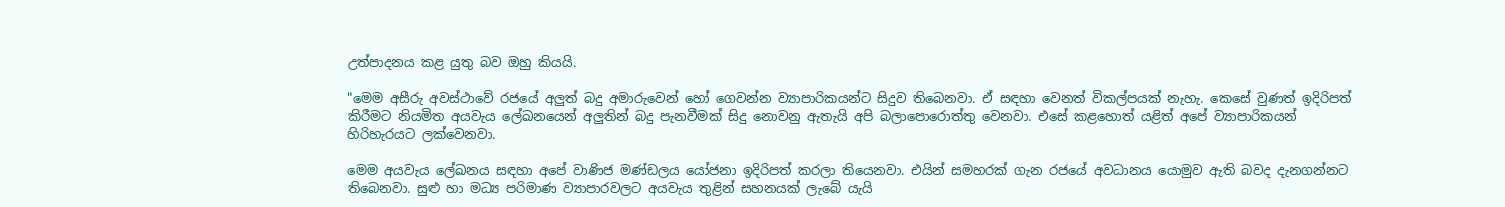උත්පාදනය කළ යුතු බව ඔහු කියයි.

"මෙම අසීරු අවස්ථාවේ රජයේ අලුත් බදු අමාරුවෙන් හෝ ගෙවන්න ව්‍යාපාරිකයන්ට සිදුව තිබෙනවා. ඒ සඳහා වෙනත් විකල්පයක් නැහැ. කෙසේ වුණත් ඉදිරිපත් කිරීමට නියමිත අයවැය ලේඛනයෙන් අලුතින් බදු පැනවීමක් සිදු නොවනු ඇතැයි අපි බලාපොරොත්තු වෙනවා. එසේ කළහොත් යළිත් අපේ ව්‍යාපාරිකයන් හිරිහැරයට ලක්වෙනවා.

මෙම අයවැය ලේඛනය සඳහා අපේ වාණිජ මණ්ඩලය යෝජනා ඉදිරිපත් කරලා තියෙනවා. එයින් සමහරක් ගැන රජයේ අවධානය යොමුව ඇති බවද දැනගන්නට තිබෙනවා. සුළු හා මධ්‍ය පරිමාණ ව්‍යාපාරවලට අයවැය තුළින් සහනයක් ලැබේ යැයි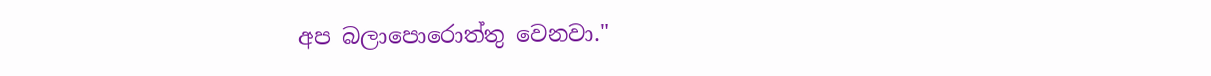අප බලාපොරොත්තු වෙනවා."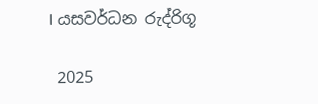I යසවර්ධන රුද්රිගූ

 2025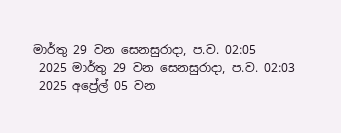මාර්තු 29 වන සෙනසුරාදා, ප.ව. 02:05
 2025 මාර්තු 29 වන සෙනසුරාදා, ප.ව. 02:03
 2025 අප්‍රේල් 05 වන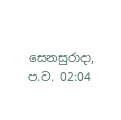සෙනසුරාදා, ප.ව. 02:04